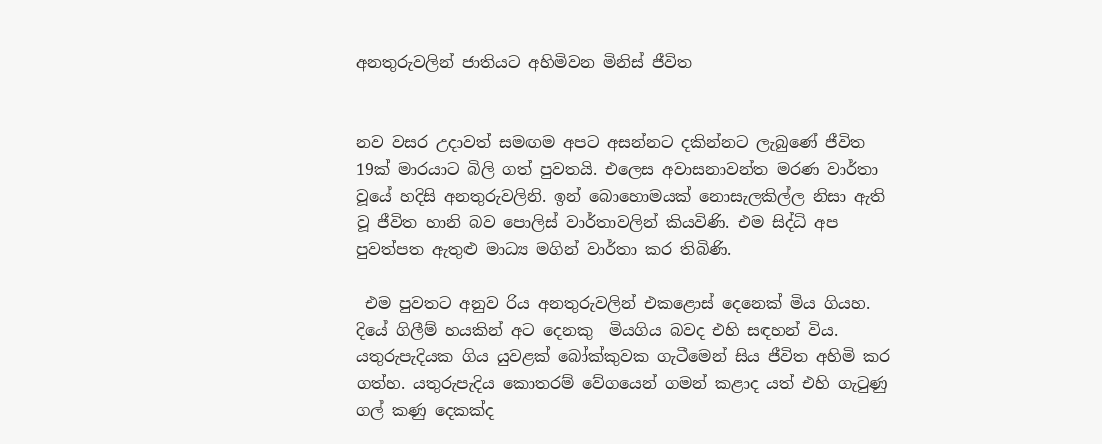අනතුරුවලින් ජාතියට අහිමිවන මිනිස් ජීවිත


නව වසර උදාවත් සමඟම අපට අසන්නට දකින්නට ලැබුණේ ජීවිත 19ක් මාරයාට බිලි ගත් පුවතයි. එලෙස අවාසනාවන්ත මරණ වාර්තා  වූයේ හදිසි අනතුරුවලිනි. ඉන් බොහොමයක් නොසැලකිල්ල නිසා ඇති වූ ජීවිත හානි බව පොලිස් වාර්තාවලින් කියවිණි. එම සිද්ධි අප පුවත්පත ඇතුළු මාධ්‍ය මගින් වාර්තා කර තිබිණි.

 එම පුවතට අනුව රිය අනතුරුවලින් එකළොස් දෙනෙක් මිය ගියහ. දියේ ගිලීම් හයකින් අට දෙනකු  මියගිය බවද එහි සඳහන් විය. යතුරුපැදියක ගිය යුවළක් බෝක්කුවක ගැටීමෙන් සිය ජීවිත අහිමි කර ගත්හ. යතුරුපැදිය කොතරම් වේගයෙන් ගමන් කළාද යත් එහි ගැටුණු ගල් කණු දෙකක්ද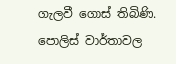ගැලවී ගොස් තිබිණි. පොලිස් වාර්තාවල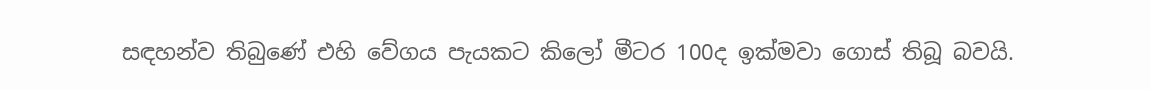සඳහන්ව තිබුණේ එහි වේගය පැයකට කිලෝ මීටර 100ද ඉක්මවා ගොස් තිබූ බවයි.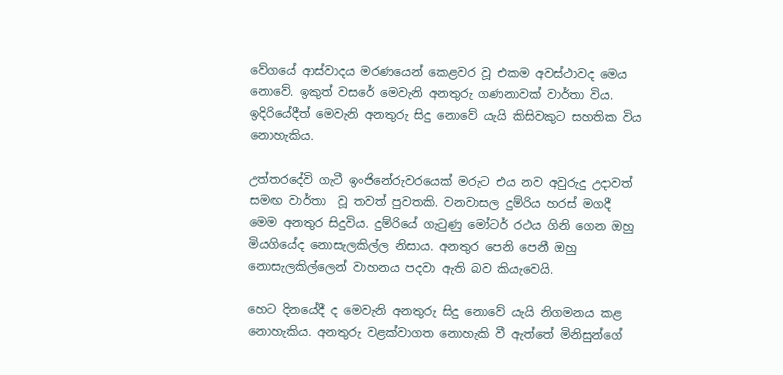වේගයේ ආස්වාදය මරණයෙන් කෙළවර වූ එකම අවස්ථාවද මෙය නොවේ. ඉකුත් වසරේ මෙවැනි අනතුරු ගණනාවක් වාර්තා විය. ඉදිරියේදීත් මෙවැනි අනතුරු සිදු නොවේ යැයි කිසිවකුට සහතික විය නොහැකිය.

උත්තරදේවි ගැටී ඉංජිනේරුවරයෙක් මරුට එය නව අවුරුදු උදාවත් සමඟ වාර්තා  වූ තවත් පුවතකි. වනවාසල දුම්රිය හරස් මගදී මෙම අනතුර සිදුවිය. දුම්රියේ ගැටුණු මෝටර් රථය ගිනි ගෙන ඔහු මියගියේද නොසැලකිල්ල නිසාය. අනතුර පෙනි පෙනී ඔහු නොසැලකිල්ලෙන් වාහනය පදවා ඇති බව කියැවෙයි.

හෙට දිනයේදී ද මෙවැනි අනතුරු සිදු නොවේ යැයි නිගමනය කළ නොහැකිය. අනතුරු වළක්වාගත නොහැකි වී ඇත්තේ මිනිසුන්ගේ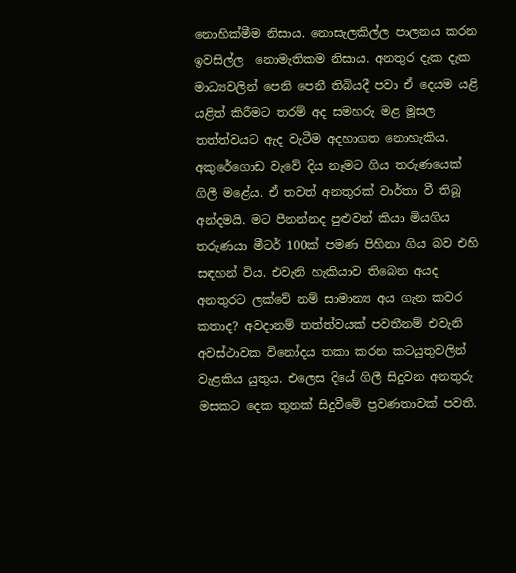නොහික්මීම නිසාය. නොසැලකිල්ල පාලනය කරන ඉවසිල්ල  නොමැතිකම නිසාය. අනතුර දැක දැක මාධ්‍යවලින් පෙනි පෙනී තිබියදී පවා ඒ දෙයම යළි යළිත් කිරීමට තරම් අද සමහරු මළ මූසල තත්ත්වයට ඇද වැටීම අදහාගත නොහැකිය. අකුරේගොඩ වැවේ දිය නෑමට ගිය තරුණයෙක් ගිලී මළේය. ඒ තවත් අනතුරක් වාර්තා වී තිබූ අන්දමයි. මට පීනන්නද පුළුවන් කියා මියගිය තරුණයා මීටර් 100ක් පමණ පිහිනා ගිය බව එහි සඳහන් විය. එවැනි හැකියාව තිබෙන අයද  අනතුරට ලක්වේ නම් සාමාන්‍ය අය ගැන කවර කතාද? අවදානම් තත්ත්වයක් පවතීනම් එවැනි අවස්ථාවක විනෝදය තකා කරන කටයුතුවලින් වැළකිය යුතුය. එලෙස දියේ ගිලී සිදුවන අනතුරු මසකට දෙක තුනක් සිදුවීමේ ප්‍රවණතාවක් පවතී.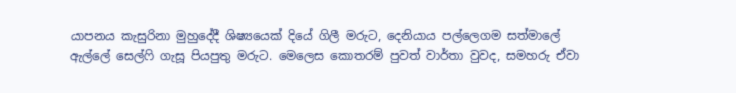යාපනය කැසුරිනා මුහුදේදී ශිෂ්‍යයෙක් දියේ ගිලී මරුට, දෙනියාය පල්ලෙගම සත්මාලේ ඇල්ලේ සෙල්ෆි ගැසූ පියපුතු මරුට. මෙලෙස කොතරම් පුවත් වාර්තා වුවද, සමහරු ඒවා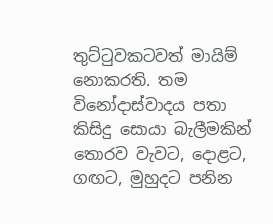තුට්ටුවකටවත් මායිම් නොකරති. තම විනෝදාස්වාදය පතා කිසිදු සොයා බැලීමකින් තොරව වැවට, දොළට, ගඟට, මුහුදට පනින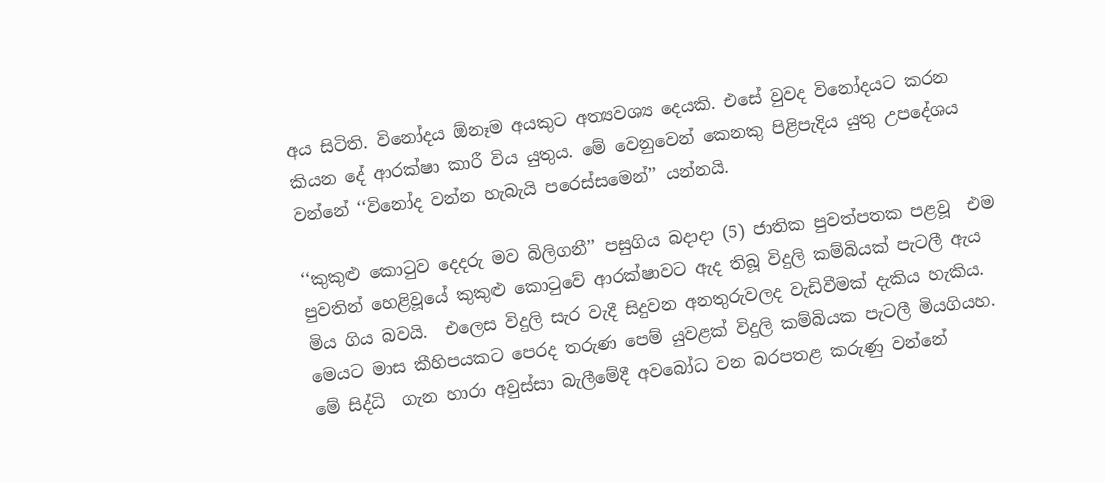අය සිටිති. විනෝදය ඕනෑම අයකුට අත්‍යවශ්‍ය දෙයකි. එසේ වුවද විනෝදයට කරන කියන දේ ආරක්ෂා කාරී විය යුතුය. මේ වෙනුවෙන් කෙනකු පිළිපැදිය යුතු උපදේශය වන්නේ ‘‘විනෝද වන්න හැබැයි පරෙස්සමෙන්’’ යන්නයි.

‘‘කුකුළු කොටුව දෙදරු මව බිලිගනී’’ පසුගිය බදාදා (5) ජාතික පුවත්පතක පළවූ  එම පුවතින් හෙළිවූයේ කුකුළු කොටුවේ ආරක්ෂාවට ඇද තිබූ විදුලි කම්බියක් පැටලී ඇය මිය ගිය බවයි.  එලෙස විදුලි සැර වැදී සිදුවන අනතුරුවලද වැඩිවීමක් දැකිය හැකිය. මෙයට මාස කීහිපයකට පෙරද තරුණ පෙම් යුවළක් විදුලි කම්බියක පැටලී මියගියහ. මේ සිද්ධි  ගැන හාරා අවුස්සා බැලීමේදී අවබෝධ වන බරපතළ කරුණු වන්නේ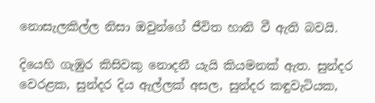නොසැලකිල්ල නිසා ඔවුන්ගේ ජීවිත හානි වී ඇති බවයි.

දියෙහි ගැඹුර කිසිවකු නොදනී යැයි කියමනක් ඇත. සුන්දර වෙරළක, සුන්දර දිය ඇල්ලක් අසල, සුන්දර කඳුවැටියක,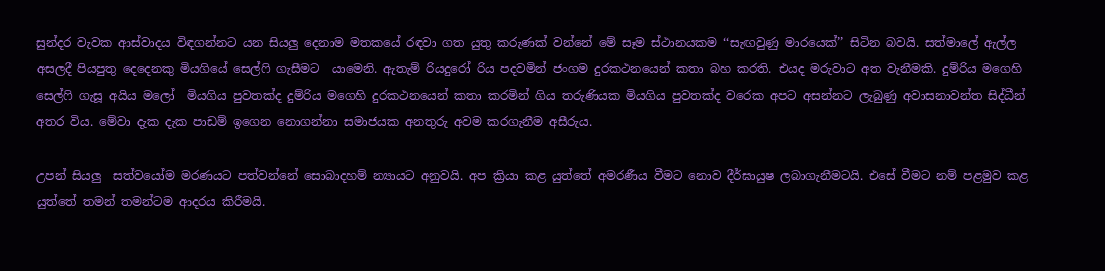සුන්දර වැවක ආස්වාදය විඳගන්නට යන සියලු දෙනාම මතකයේ රඳවා ගත යුතු කරුණක් වන්නේ මේ සෑම ස්ථානයකම ‘‘සැඟවුණු මාරයෙක්’’ සිටින බවයි. සත්මාලේ ඇල්ල අසලදී පියපුතු දෙදෙනකු මියගියේ සෙල්ෆි ගැසීමට  යාමෙනි. ඇතැම් රියදුරෝ රිය පදවමින් ජංගම දුරකථනයෙන් කතා බහ කරති. එයද මරුවාට අත වැනීමකි. දුම්රිය මගෙහි සෙල්ෆි ගැසූ අයිය මලෝ  මියගිය පුවතක්ද දුම්රිය මගෙහි දුරකථනයෙන් කතා කරමින් ගිය තරුණියක මියගිය පුවතක්ද වරෙක අපට අසන්නට ලැබුණු අවාසනාවන්ත සිද්ධීන් අතර විය. මේවා දැක දැක පාඩම් ඉගෙන නොගන්නා සමාජයක අනතුරු අවම කරගැනීම අසීරුය.

උපන් සියලු  සත්වයෝම මරණයට පත්වන්නේ සොබාදහම් න්‍යායට අනුවයි. අප ක්‍රියා කළ යුත්තේ අමරණීය වීමට නොව දීර්ඝායුෂ ලබාගැනීමටයි. එසේ වීමට නම් පළමුව කළ යුත්තේ තමන් තමන්ටම ආදරය කිරීමයි.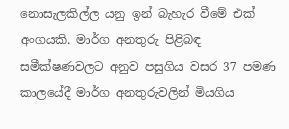නොසැලකිල්ල යනු ඉන් බැහැර වීමේ එක් අංගයකි. මාර්ග අනතුරු පිළිබඳ සමීක්ෂණවලට අනුව පසුගිය වසර 37 පමණ කාලයේදී මාර්ග අනතුරුවලින් මියගිය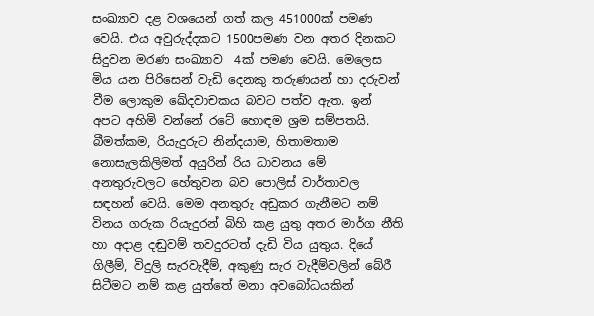සංඛ්‍යාව දළ වශයෙන් ගත් කල 451000ක් පමණ වෙයි. එය අවුරුද්දකට 1500පමණ වන අතර දිනකට සිදුවන මරණ සංඛ්‍යාව  4ක් පමණ වෙයි. මෙලෙස මිය යන පිරිසෙන් වැඩි දෙනකු තරුණයන් හා දරුවන් වීම ලොකුම ඛේදවාචකය බවට පත්ව ඇත. ඉන් අපට අහිමි වන්නේ රටේ හොඳම ශ්‍රම සම්පතයි. බීමත්කම, රියැදුරුට නින්දයාම, හිතාමතාම නොසැලකිලිමත් අයුරින් රිය ධාවනය මේ අනතුරුවලට හේතුවන බව පොලිස් වාර්තාවල සඳහන් වෙයි. මෙම අනතුරු අඩුකර ගැනීමට නම් විනය ගරුක රියැදුරන් බිහි කළ යුතු අතර මාර්ග නීති හා අදාළ දඬුවම් තවදුරටත් දැඩි විය යුතුය. දියේ ගිලීම්, විදුලි සැරවැදීම්, අකුණු සැර වැදීම්වලින් බේරී සිටීමට නම් කළ යුත්තේ මනා අවබෝධයකින්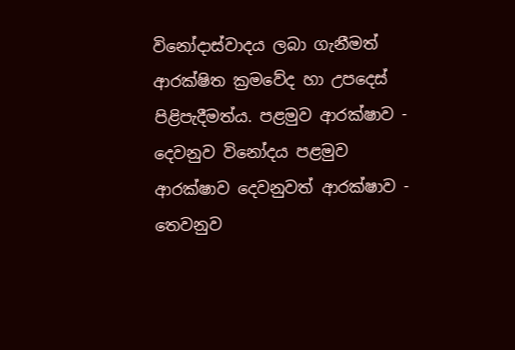විනෝදාස්වාදය ලබා ගැනීමත් ආරක්ෂිත ක්‍රමවේද හා උපදෙස් පිළිපැදීමත්ය. පළමුව ආරක්ෂාව - දෙවනුව විනෝදය පළමුව ආරක්ෂාව දෙවනුවත් ආරක්ෂාව - තෙවනුව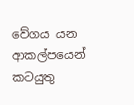වේගය යන ආකල්පයෙන් කටයුතු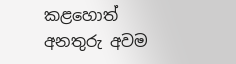කළහොත් අනතුරු අවම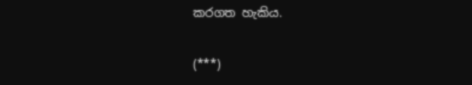කරගත හැකිය.

(***)